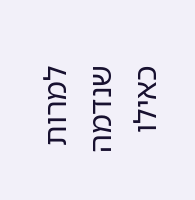למרות שנדמה כאילו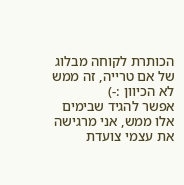הכותרת לקוחה מבלוג של אם טרייה, זה ממש לא הכיוון :-)
אפשר להגיד שבימים אלו ממש, אני מרגישה את עצמי צועדת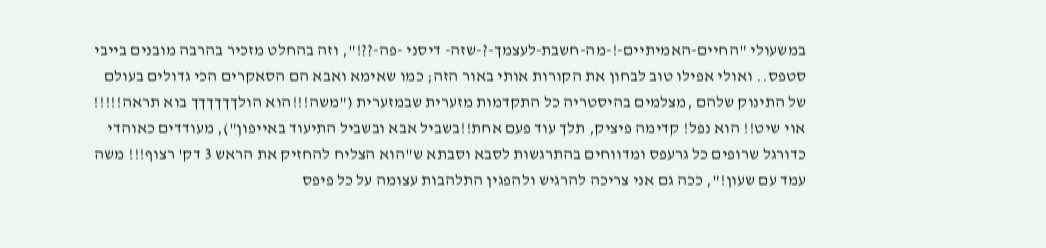במשעולי "החיים-האמיתיים-!-מה-חשבת-לעצמך-?-שזה- דיסני -פה-??!", וזה בהחלט מזכיר בהרבה מובנים בייבי סטפס.. ואולי אפילו טוב לבחון את הקורות אותי באור הזה; כמו שאימא ואבא הם הסאקרים הכי גדולים בעולם של התינוק שלהם ,מצלמים בהיסטריה כל התקדמות מזערית שבמזערית ("משה!!!הוא הולךךךךךך בוא תראה!!!!! אוי שיט!! הוא נפל! קדימה פיציק, תלך עוד פעם אחת!!בשביל אבא ובשביל התיעוד באייפון"), מעודדים כאוהדי כדורגל שרופים כל גרעפס ומדווחים בהתרגשות לסבא וסבתא ש"הוא הצליח להחזיק את הראש 3 דק' רצוף!!! משה עמד עם שעון!", ככה גם אני צריכה להרגיש ולהפגין התלהבות עצומה על כל פיפס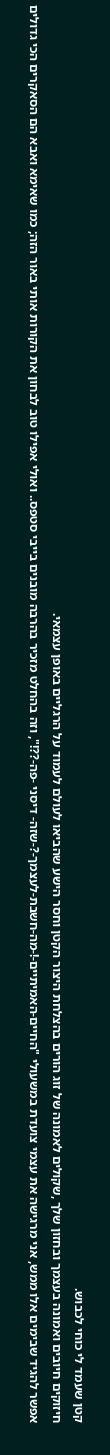קטן שעמד לי כוחי לכבוש.
חיזוקים חיובים ואמונה בעצמך ובחזון שלך ,שקולים לאמונה של זוג הורים בהצלחת היצור הקטן וחסר הישע שהביאו לעולם לעמוד על הרגליים באופן עצמאי.
אפשר להגיד שבימים אלו ממש, אני מרגישה את עצמי צועדת במשעולי "החיים-האמיתיים-!-מה-חשבת-לעצמך-?-שזה- דיסני -פה-??!", וזה בהחלט מזכיר בהרבה מובנים בייבי סטפס.. ואולי אפילו טוב לבחון את הקורות אותי באור הזה; כמו שאימא ואבא הם הסאקרים הכי גדולים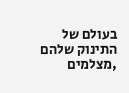בעולם של התינוק שלהם ,מצלמים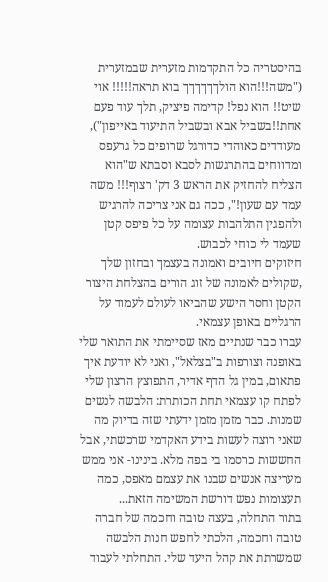בהיסטריה כל התקדמות מזערית שבמזערית ("משה!!!הוא הולךךךךךך בוא תראה!!!!! אוי שיט!! הוא נפל! קדימה פיציק, תלך עוד פעם אחת!!בשביל אבא ובשביל התיעוד באייפון"), מעודדים כאוהדי כדורגל שרופים כל גרעפס ומדווחים בהתרגשות לסבא וסבתא ש"הוא הצליח להחזיק את הראש 3 דק' רצוף!!! משה עמד עם שעון!", ככה גם אני צריכה להרגיש ולהפגין התלהבות עצומה על כל פיפס קטן שעמד לי כוחי לכבוש.
חיזוקים חיובים ואמונה בעצמך ובחזון שלך ,שקולים לאמונה של זוג הורים בהצלחת היצור הקטן וחסר הישע שהביאו לעולם לעמוד על הרגליים באופן עצמאי.
עברו כבר שנתיים מאז שסיימתי את התואר שלי באופנה וצורפות ב"בצלאל", ואני לא יודעת איך פתאום, במין גל הדף אדיר, התפוצץ הרצון שלי לפתח קו עצמאי תחת הכותרת: הלבשה לנשים שמנות. כבר מזמן מזמן ידעתי שזה בדיוק מה שאני רוצה לעשות בידע האקדמי שרכשתי, אבל החששות כרסמו בי בפה מלא. בינינו- אני ממש מעריצה אנשים שבנו את עצמם מאפס, כמה תעצומות נפש דורשת המשימה הזאת...
בתור התחלה, בעצה טובה וחכמה של חברה טובה וחכמה, הלכתי לחפש חנות הלבשה שמשרתת את קהל היעד שלי. התחלתי לעבוד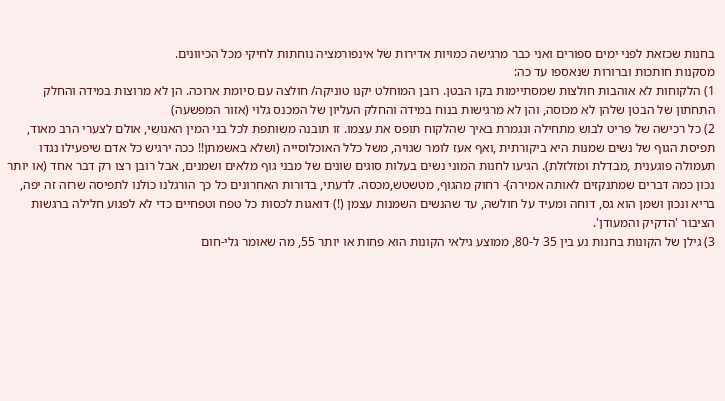בחנות שכזאת לפני ימים ספורים ואני כבר מרגישה כמויות אדירות של אינפורמציה נוחתות לחיקי מכל הכיוונים.
מסקנות חותכות וברורות שנאספו עד כה:
1) הלקוחות לא אוהבות חולצות שמסתיימות בקו הבטן. רובן המוחלט יקנו טוניקה/ חולצה עם סיומת ארוכה. הן לא מרוצות במידה והחלק התחתון של הבטן שלהן לא מכוסה, והן לא מרגישות בנוח במידה והחלק העליון של המכנס גלוי (אזור המפשעה)
2) כל רכישה של פריט לבוש מתחילה ונגמרת באיך שהלקוח תופס את עצמו. זו תובנה משותפת לכל בני המין האנושי, אולם לצערי הרב מאוד, תפיסת הגוף של נשים שמנות היא ביקורתית ,ואף אעז לומר שגויה, משל כלל האוכלוסייה (ושלא באשמתן!! ככה ירגיש כל אדם שיפעילו נגדו תעמולה פוגענית ,מבדלת ומזלזלת). הגיעו לחנות המוני נשים בעלות סוגים שונים של מבני גוף מלאים ושמנים, אבל רובן רצו רק דבר אחד (או יותר נכון כמה דברים שמתנקזים לאותה אמירה)- רחוק מהגוף, מטשטש,מכסה. לדעתי, בדורות האחרונים כל כך הורגלנו כולנו לתפיסה שרזה זה יפה, בריא ונכון ושמן הוא גס, דוחה ומעיד על חולשה, עד שהנשים השמנות עצמן (!) דואגות לכסות כל טפח וטפחיים כדי לא לפגוע חלילה ברגשות הציבור 'הדקיק והמעודן'.
3) גילן של הקונות בחנות נע בין 35 ל-80, ממוצע גילאי הקונות הוא פחות או יותר 55, מה שאומר גלי-חום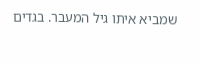שמביא איתו גיל המעבר. בגדים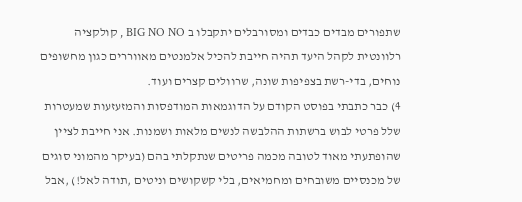שתפורים מבדים כבדים ומסורבלים יתקבלו ב BIG NO NO , קולקציה רלוונטית לקהל היעד תהיה חייבת להכיל אלמנטים מאווררים כגון מחשופים נוחים, בדי-רשת בצפיפות שונה, שרוולים קצרים ועוד.
4) כבר כתבתי בפוסט הקודם על הדוגמאות המודפסות והמזעזעות שמעטרות שלל פרטי לבוש ברשתות ההלבשה לנשים מלאות ושמנות. אני חייבת לציין שהופתעתי מאוד לטובה מכמה פריטים שנתקלתי בהם (בעיקר מהמוני סוגים של מכנסיים משובחים ומחמיאים, בלי קשקושים וניטים ,תודה לאל!) ,אבל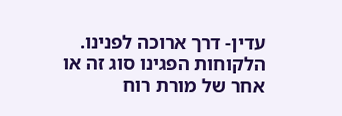עדין- דרך ארוכה לפנינו. הלקוחות הפגינו סוג זה או אחר של מורת רוח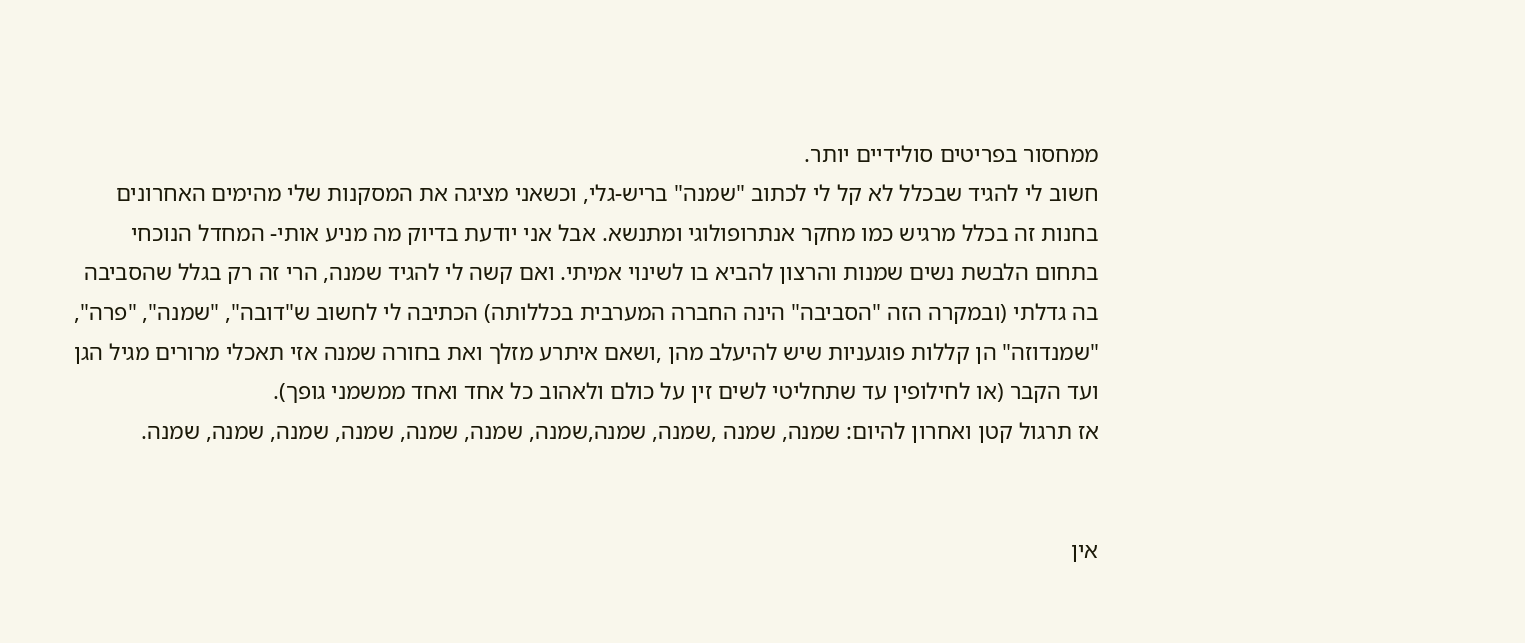ממחסור בפריטים סולידיים יותר.
חשוב לי להגיד שבכלל לא קל לי לכתוב "שמנה" בריש-גלי, וכשאני מציגה את המסקנות שלי מהימים האחרונים בחנות זה בכלל מרגיש כמו מחקר אנתרופולוגי ומתנשא. אבל אני יודעת בדיוק מה מניע אותי- המחדל הנוכחי בתחום הלבשת נשים שמנות והרצון להביא בו לשינוי אמיתי. ואם קשה לי להגיד שמנה, הרי זה רק בגלל שהסביבה בה גדלתי (ובמקרה הזה "הסביבה" הינה החברה המערבית בכללותה) הכתיבה לי לחשוב ש"דובה", "שמנה", "פרה", "שמנדוזה" הן קללות פוגעניות שיש להיעלב מהן ,ושאם איתרע מזלך ואת בחורה שמנה אזי תאכלי מרורים מגיל הגן ועד הקבר (או לחילופין עד שתחליטי לשים זין על כולם ולאהוב כל אחד ואחד ממשמני גופך).
אז תרגול קטן ואחרון להיום: שמנה, שמנה ,שמנה, שמנה,שמנה, שמנה, שמנה, שמנה, שמנה, שמנה, שמנה.


אין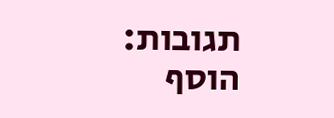תגובות:
הוסף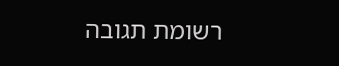רשומת תגובה